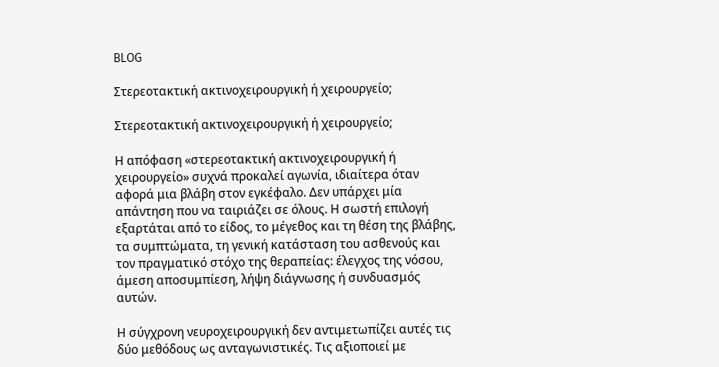BLOG

Στερεοτακτική ακτινοχειρουργική ή χειρουργείο;

Στερεοτακτική ακτινοχειρουργική ή χειρουργείο;

Η απόφαση «στερεοτακτική ακτινοχειρουργική ή χειρουργείο» συχνά προκαλεί αγωνία, ιδιαίτερα όταν αφορά μια βλάβη στον εγκέφαλο. Δεν υπάρχει μία απάντηση που να ταιριάζει σε όλους. Η σωστή επιλογή εξαρτάται από το είδος, το μέγεθος και τη θέση της βλάβης, τα συμπτώματα, τη γενική κατάσταση του ασθενούς και τον πραγματικό στόχο της θεραπείας: έλεγχος της νόσου, άμεση αποσυμπίεση, λήψη διάγνωσης ή συνδυασμός αυτών.

Η σύγχρονη νευροχειρουργική δεν αντιμετωπίζει αυτές τις δύο μεθόδους ως ανταγωνιστικές. Τις αξιοποιεί με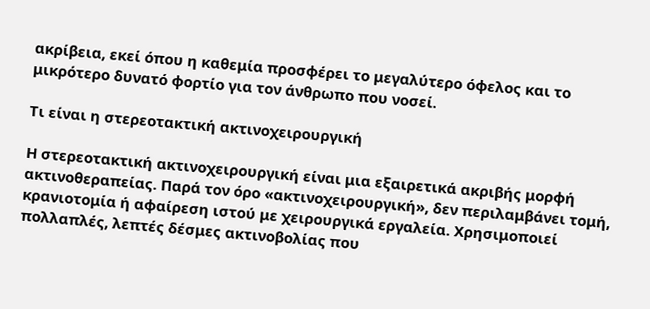ακρίβεια, εκεί όπου η καθεμία προσφέρει το μεγαλύτερο όφελος και το μικρότερο δυνατό φορτίο για τον άνθρωπο που νοσεί.

Τι είναι η στερεοτακτική ακτινοχειρουργική

Η στερεοτακτική ακτινοχειρουργική είναι μια εξαιρετικά ακριβής μορφή ακτινοθεραπείας. Παρά τον όρο «ακτινοχειρουργική», δεν περιλαμβάνει τομή, κρανιοτομία ή αφαίρεση ιστού με χειρουργικά εργαλεία. Χρησιμοποιεί πολλαπλές, λεπτές δέσμες ακτινοβολίας που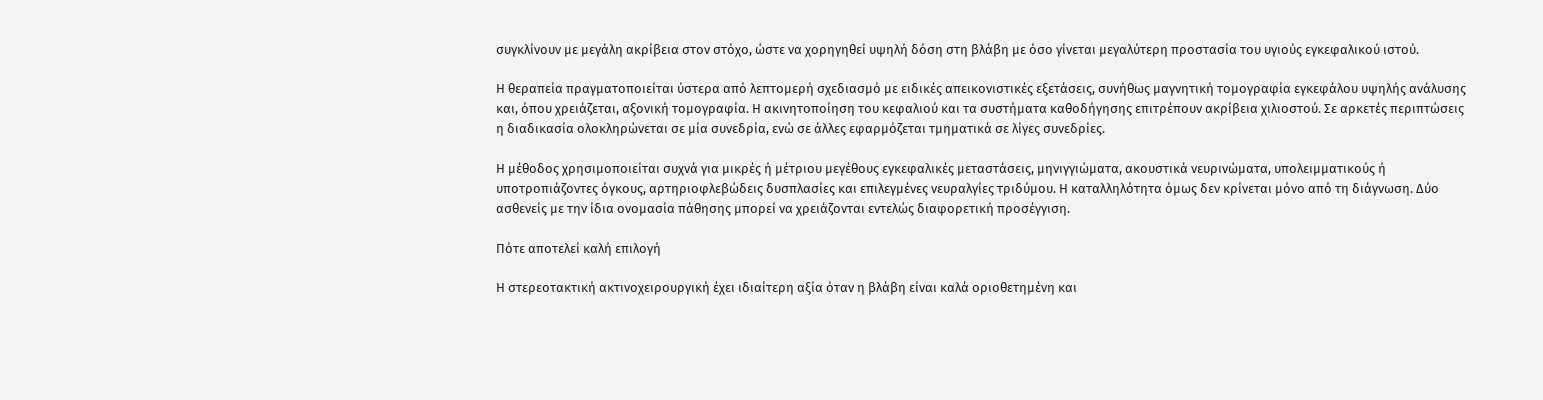συγκλίνουν με μεγάλη ακρίβεια στον στόχο, ώστε να χορηγηθεί υψηλή δόση στη βλάβη με όσο γίνεται μεγαλύτερη προστασία του υγιούς εγκεφαλικού ιστού.

Η θεραπεία πραγματοποιείται ύστερα από λεπτομερή σχεδιασμό με ειδικές απεικονιστικές εξετάσεις, συνήθως μαγνητική τομογραφία εγκεφάλου υψηλής ανάλυσης και, όπου χρειάζεται, αξονική τομογραφία. Η ακινητοποίηση του κεφαλιού και τα συστήματα καθοδήγησης επιτρέπουν ακρίβεια χιλιοστού. Σε αρκετές περιπτώσεις η διαδικασία ολοκληρώνεται σε μία συνεδρία, ενώ σε άλλες εφαρμόζεται τμηματικά σε λίγες συνεδρίες.

Η μέθοδος χρησιμοποιείται συχνά για μικρές ή μέτριου μεγέθους εγκεφαλικές μεταστάσεις, μηνιγγιώματα, ακουστικά νευρινώματα, υπολειμματικούς ή υποτροπιάζοντες όγκους, αρτηριοφλεβώδεις δυσπλασίες και επιλεγμένες νευραλγίες τριδύμου. Η καταλληλότητα όμως δεν κρίνεται μόνο από τη διάγνωση. Δύο ασθενείς με την ίδια ονομασία πάθησης μπορεί να χρειάζονται εντελώς διαφορετική προσέγγιση.

Πότε αποτελεί καλή επιλογή

Η στερεοτακτική ακτινοχειρουργική έχει ιδιαίτερη αξία όταν η βλάβη είναι καλά οριοθετημένη και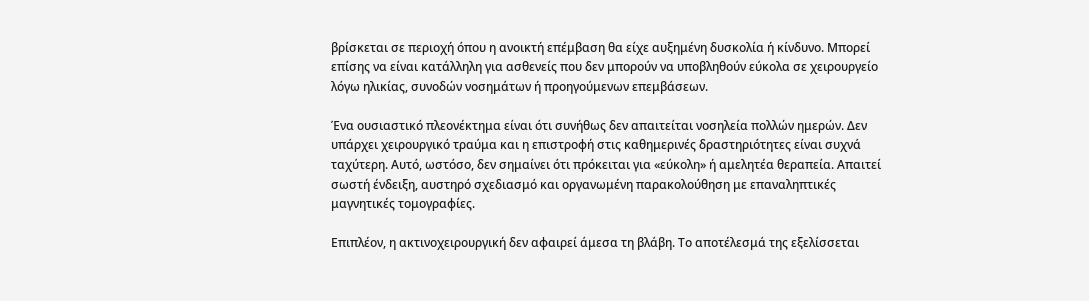βρίσκεται σε περιοχή όπου η ανοικτή επέμβαση θα είχε αυξημένη δυσκολία ή κίνδυνο. Μπορεί επίσης να είναι κατάλληλη για ασθενείς που δεν μπορούν να υποβληθούν εύκολα σε χειρουργείο λόγω ηλικίας, συνοδών νοσημάτων ή προηγούμενων επεμβάσεων.

Ένα ουσιαστικό πλεονέκτημα είναι ότι συνήθως δεν απαιτείται νοσηλεία πολλών ημερών. Δεν υπάρχει χειρουργικό τραύμα και η επιστροφή στις καθημερινές δραστηριότητες είναι συχνά ταχύτερη. Αυτό, ωστόσο, δεν σημαίνει ότι πρόκειται για «εύκολη» ή αμελητέα θεραπεία. Απαιτεί σωστή ένδειξη, αυστηρό σχεδιασμό και οργανωμένη παρακολούθηση με επαναληπτικές μαγνητικές τομογραφίες.

Επιπλέον, η ακτινοχειρουργική δεν αφαιρεί άμεσα τη βλάβη. Το αποτέλεσμά της εξελίσσεται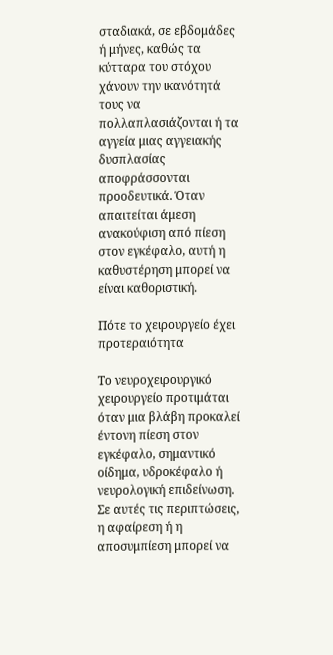σταδιακά, σε εβδομάδες ή μήνες, καθώς τα κύτταρα του στόχου χάνουν την ικανότητά τους να πολλαπλασιάζονται ή τα αγγεία μιας αγγειακής δυσπλασίας αποφράσσονται προοδευτικά. Όταν απαιτείται άμεση ανακούφιση από πίεση στον εγκέφαλο, αυτή η καθυστέρηση μπορεί να είναι καθοριστική.

Πότε το χειρουργείο έχει προτεραιότητα

Το νευροχειρουργικό χειρουργείο προτιμάται όταν μια βλάβη προκαλεί έντονη πίεση στον εγκέφαλο, σημαντικό οίδημα, υδροκέφαλο ή νευρολογική επιδείνωση. Σε αυτές τις περιπτώσεις, η αφαίρεση ή η αποσυμπίεση μπορεί να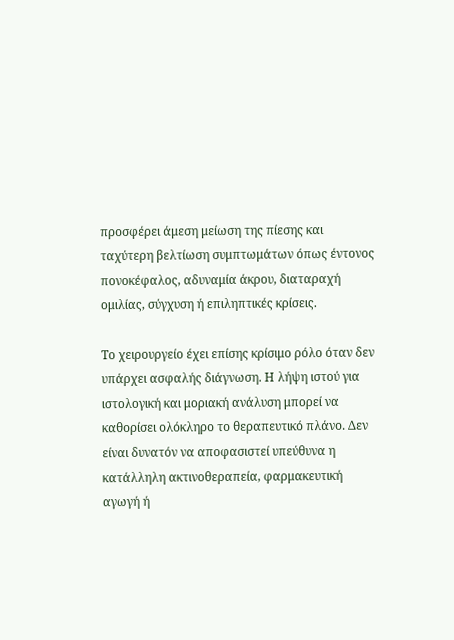προσφέρει άμεση μείωση της πίεσης και ταχύτερη βελτίωση συμπτωμάτων όπως έντονος πονοκέφαλος, αδυναμία άκρου, διαταραχή ομιλίας, σύγχυση ή επιληπτικές κρίσεις.

Το χειρουργείο έχει επίσης κρίσιμο ρόλο όταν δεν υπάρχει ασφαλής διάγνωση. Η λήψη ιστού για ιστολογική και μοριακή ανάλυση μπορεί να καθορίσει ολόκληρο το θεραπευτικό πλάνο. Δεν είναι δυνατόν να αποφασιστεί υπεύθυνα η κατάλληλη ακτινοθεραπεία, φαρμακευτική αγωγή ή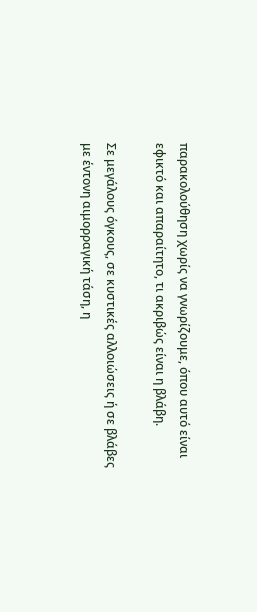παρακολούθηση χωρίς να γνωρίζουμε, όπου αυτό είναι εφικτό και απαραίτητο, τι ακριβώς είναι η βλάβη.

Σε μεγάλους όγκους, σε κυστικές αλλοιώσεις ή σε βλάβες με έντονη αιμορραγική τάση, η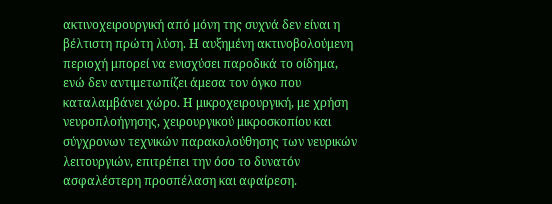ακτινοχειρουργική από μόνη της συχνά δεν είναι η βέλτιστη πρώτη λύση. Η αυξημένη ακτινοβολούμενη περιοχή μπορεί να ενισχύσει παροδικά το οίδημα, ενώ δεν αντιμετωπίζει άμεσα τον όγκο που καταλαμβάνει χώρο. Η μικροχειρουργική, με χρήση νευροπλοήγησης, χειρουργικού μικροσκοπίου και σύγχρονων τεχνικών παρακολούθησης των νευρικών λειτουργιών, επιτρέπει την όσο το δυνατόν ασφαλέστερη προσπέλαση και αφαίρεση.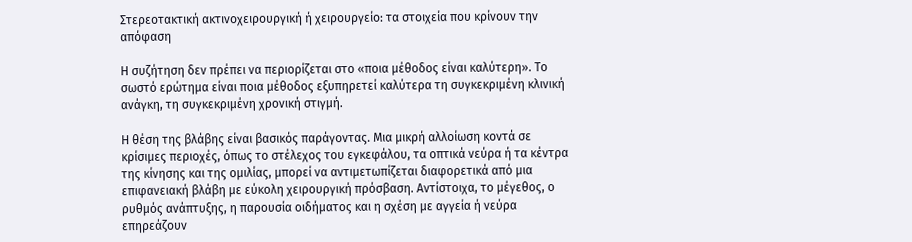Στερεοτακτική ακτινοχειρουργική ή χειρουργείο: τα στοιχεία που κρίνουν την απόφαση

Η συζήτηση δεν πρέπει να περιορίζεται στο «ποια μέθοδος είναι καλύτερη». Το σωστό ερώτημα είναι ποια μέθοδος εξυπηρετεί καλύτερα τη συγκεκριμένη κλινική ανάγκη, τη συγκεκριμένη χρονική στιγμή.

Η θέση της βλάβης είναι βασικός παράγοντας. Μια μικρή αλλοίωση κοντά σε κρίσιμες περιοχές, όπως το στέλεχος του εγκεφάλου, τα οπτικά νεύρα ή τα κέντρα της κίνησης και της ομιλίας, μπορεί να αντιμετωπίζεται διαφορετικά από μια επιφανειακή βλάβη με εύκολη χειρουργική πρόσβαση. Αντίστοιχα, το μέγεθος, ο ρυθμός ανάπτυξης, η παρουσία οιδήματος και η σχέση με αγγεία ή νεύρα επηρεάζουν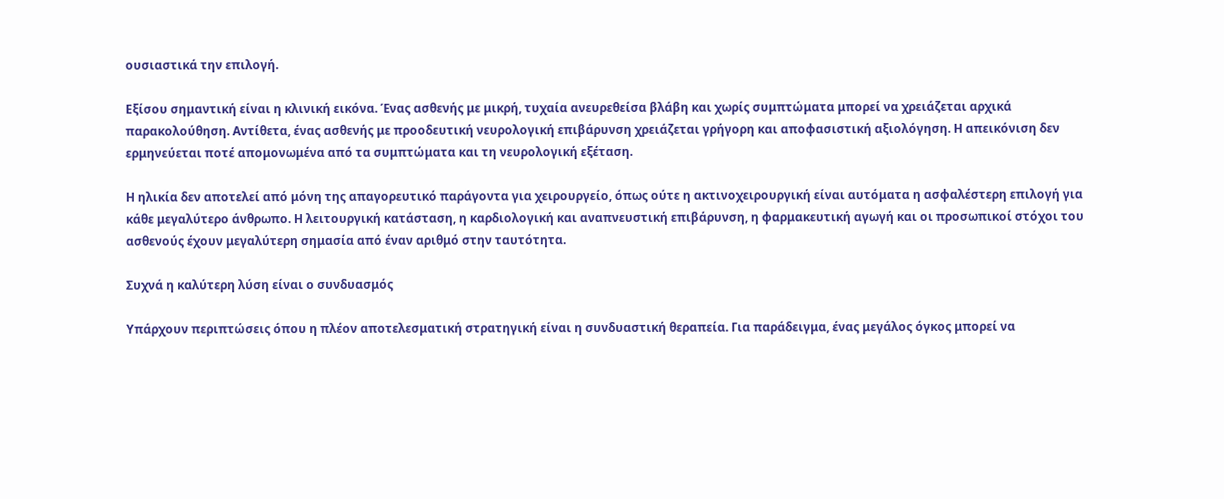ουσιαστικά την επιλογή.

Εξίσου σημαντική είναι η κλινική εικόνα. Ένας ασθενής με μικρή, τυχαία ανευρεθείσα βλάβη και χωρίς συμπτώματα μπορεί να χρειάζεται αρχικά παρακολούθηση. Αντίθετα, ένας ασθενής με προοδευτική νευρολογική επιβάρυνση χρειάζεται γρήγορη και αποφασιστική αξιολόγηση. Η απεικόνιση δεν ερμηνεύεται ποτέ απομονωμένα από τα συμπτώματα και τη νευρολογική εξέταση.

Η ηλικία δεν αποτελεί από μόνη της απαγορευτικό παράγοντα για χειρουργείο, όπως ούτε η ακτινοχειρουργική είναι αυτόματα η ασφαλέστερη επιλογή για κάθε μεγαλύτερο άνθρωπο. Η λειτουργική κατάσταση, η καρδιολογική και αναπνευστική επιβάρυνση, η φαρμακευτική αγωγή και οι προσωπικοί στόχοι του ασθενούς έχουν μεγαλύτερη σημασία από έναν αριθμό στην ταυτότητα.

Συχνά η καλύτερη λύση είναι ο συνδυασμός

Υπάρχουν περιπτώσεις όπου η πλέον αποτελεσματική στρατηγική είναι η συνδυαστική θεραπεία. Για παράδειγμα, ένας μεγάλος όγκος μπορεί να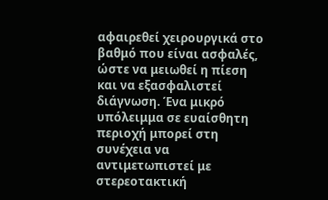αφαιρεθεί χειρουργικά στο βαθμό που είναι ασφαλές, ώστε να μειωθεί η πίεση και να εξασφαλιστεί διάγνωση. Ένα μικρό υπόλειμμα σε ευαίσθητη περιοχή μπορεί στη συνέχεια να αντιμετωπιστεί με στερεοτακτική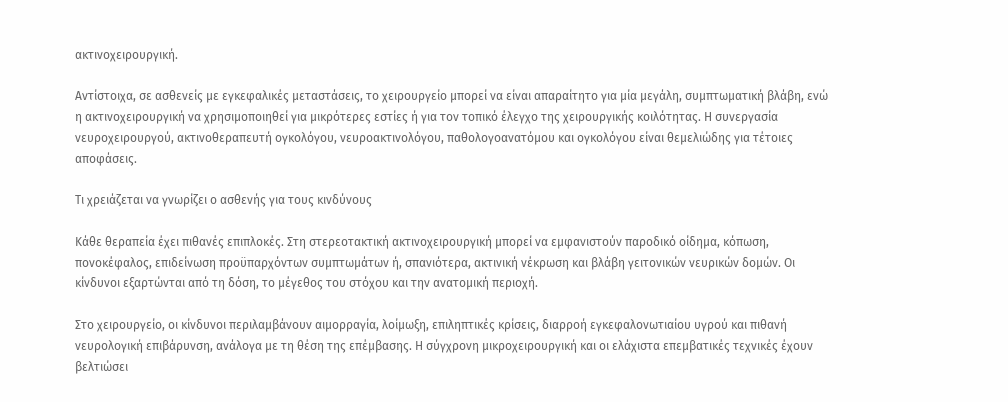ακτινοχειρουργική.

Αντίστοιχα, σε ασθενείς με εγκεφαλικές μεταστάσεις, το χειρουργείο μπορεί να είναι απαραίτητο για μία μεγάλη, συμπτωματική βλάβη, ενώ η ακτινοχειρουργική να χρησιμοποιηθεί για μικρότερες εστίες ή για τον τοπικό έλεγχο της χειρουργικής κοιλότητας. Η συνεργασία νευροχειρουργού, ακτινοθεραπευτή ογκολόγου, νευροακτινολόγου, παθολογοανατόμου και ογκολόγου είναι θεμελιώδης για τέτοιες αποφάσεις.

Τι χρειάζεται να γνωρίζει ο ασθενής για τους κινδύνους

Κάθε θεραπεία έχει πιθανές επιπλοκές. Στη στερεοτακτική ακτινοχειρουργική μπορεί να εμφανιστούν παροδικό οίδημα, κόπωση, πονοκέφαλος, επιδείνωση προϋπαρχόντων συμπτωμάτων ή, σπανιότερα, ακτινική νέκρωση και βλάβη γειτονικών νευρικών δομών. Οι κίνδυνοι εξαρτώνται από τη δόση, το μέγεθος του στόχου και την ανατομική περιοχή.

Στο χειρουργείο, οι κίνδυνοι περιλαμβάνουν αιμορραγία, λοίμωξη, επιληπτικές κρίσεις, διαρροή εγκεφαλονωτιαίου υγρού και πιθανή νευρολογική επιβάρυνση, ανάλογα με τη θέση της επέμβασης. Η σύγχρονη μικροχειρουργική και οι ελάχιστα επεμβατικές τεχνικές έχουν βελτιώσει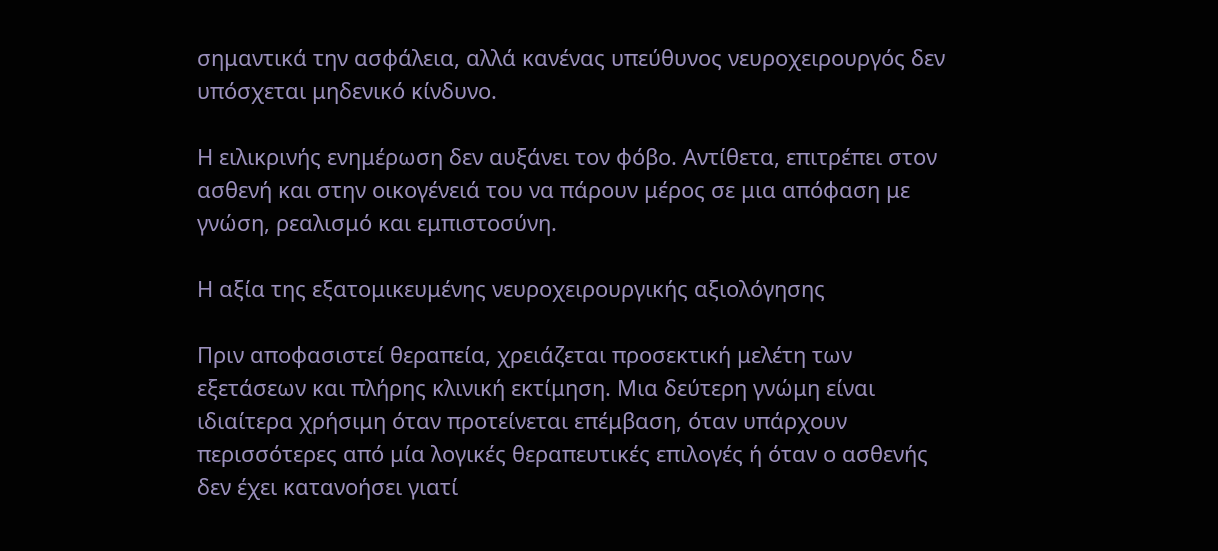σημαντικά την ασφάλεια, αλλά κανένας υπεύθυνος νευροχειρουργός δεν υπόσχεται μηδενικό κίνδυνο.

Η ειλικρινής ενημέρωση δεν αυξάνει τον φόβο. Αντίθετα, επιτρέπει στον ασθενή και στην οικογένειά του να πάρουν μέρος σε μια απόφαση με γνώση, ρεαλισμό και εμπιστοσύνη.

Η αξία της εξατομικευμένης νευροχειρουργικής αξιολόγησης

Πριν αποφασιστεί θεραπεία, χρειάζεται προσεκτική μελέτη των εξετάσεων και πλήρης κλινική εκτίμηση. Μια δεύτερη γνώμη είναι ιδιαίτερα χρήσιμη όταν προτείνεται επέμβαση, όταν υπάρχουν περισσότερες από μία λογικές θεραπευτικές επιλογές ή όταν ο ασθενής δεν έχει κατανοήσει γιατί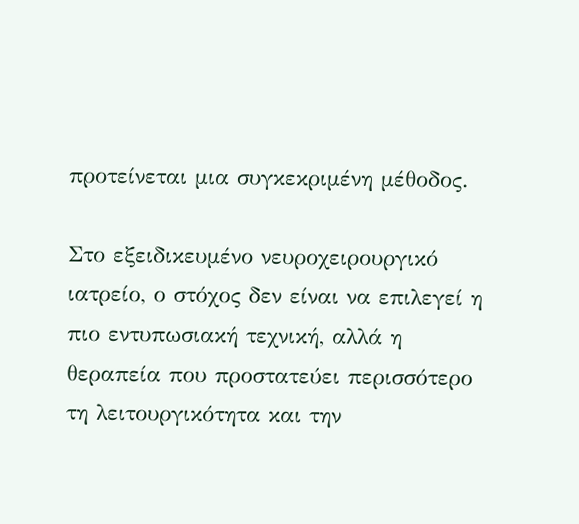προτείνεται μια συγκεκριμένη μέθοδος.

Στο εξειδικευμένο νευροχειρουργικό ιατρείο, ο στόχος δεν είναι να επιλεγεί η πιο εντυπωσιακή τεχνική, αλλά η θεραπεία που προστατεύει περισσότερο τη λειτουργικότητα και την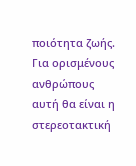ποιότητα ζωής. Για ορισμένους ανθρώπους αυτή θα είναι η στερεοτακτική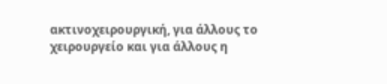ακτινοχειρουργική, για άλλους το χειρουργείο και για άλλους η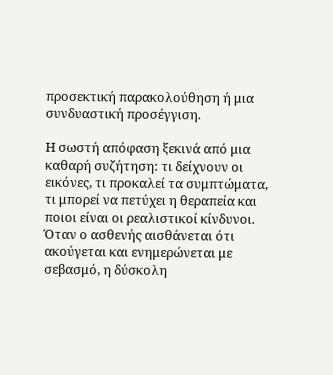προσεκτική παρακολούθηση ή μια συνδυαστική προσέγγιση.

Η σωστή απόφαση ξεκινά από μια καθαρή συζήτηση: τι δείχνουν οι εικόνες, τι προκαλεί τα συμπτώματα, τι μπορεί να πετύχει η θεραπεία και ποιοι είναι οι ρεαλιστικοί κίνδυνοι. Όταν ο ασθενής αισθάνεται ότι ακούγεται και ενημερώνεται με σεβασμό, η δύσκολη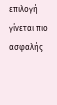επιλογή γίνεται πιο ασφαλής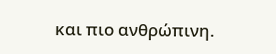και πιο ανθρώπινη.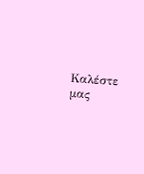Καλέστε μας